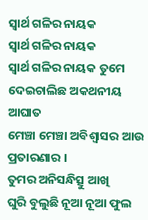ସ୍ୱାର୍ଥ ଗଳିର ନାୟକ
ସ୍ୱାର୍ଥ ଗଳିର ନାୟକ
ସ୍ୱାର୍ଥ ଗଳିର ନାୟକ ତୁମେ
ଦେଇଚାଲିଛ ଅକଥନୀୟ ଆଘାତ
ମେଞ୍ଚା ମେଞ୍ଚା ଅବିଶ୍ୱାସର ଆଉ ପ୍ରତାରଣାର ।
ତୁମର ଅନିସନ୍ଧିତ୍ସୁ ଆଖି
ଘୁରି ବୁଲୁଛି ନୂଆ ନୂଆ ଫୁଲ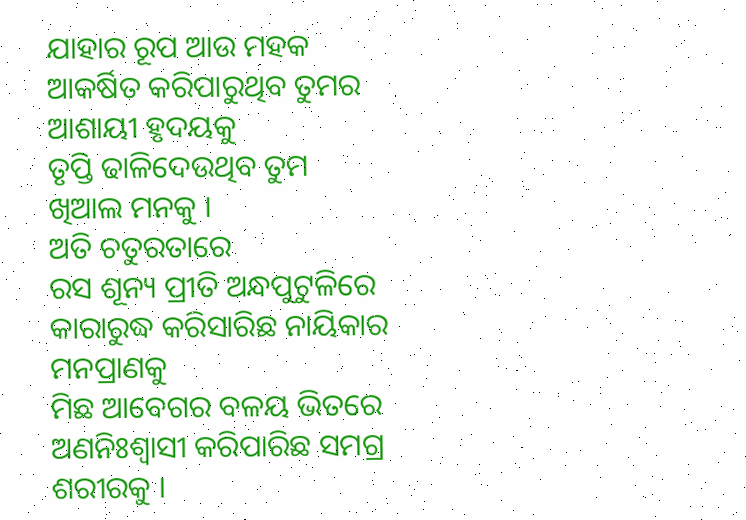ଯାହାର ରୂପ ଆଉ ମହକ
ଆକର୍ଷିତ କରିପାରୁଥିବ ତୁମର ଆଶାୟୀ ହୃଦୟକୁ
ତୃପ୍ତି ଢାଳିଦେଉଥିବ ତୁମ ଖିଆଲ ମନକୁ ।
ଅତି ଚତୁରତାରେ
ରସ ଶୂନ୍ୟ ପ୍ରୀତି ଅନ୍ଧପୁଟୁଳିରେ
କାରାରୁଦ୍ଧ କରିସାରିଛ ନାୟିକାର ମନପ୍ରାଣକୁ
ମିଛ ଆବେଗର ବଳୟ ଭିତରେ
ଅଣନିଃଶ୍ଵାସୀ କରିପାରିଛ ସମଗ୍ର ଶରୀରକୁ ।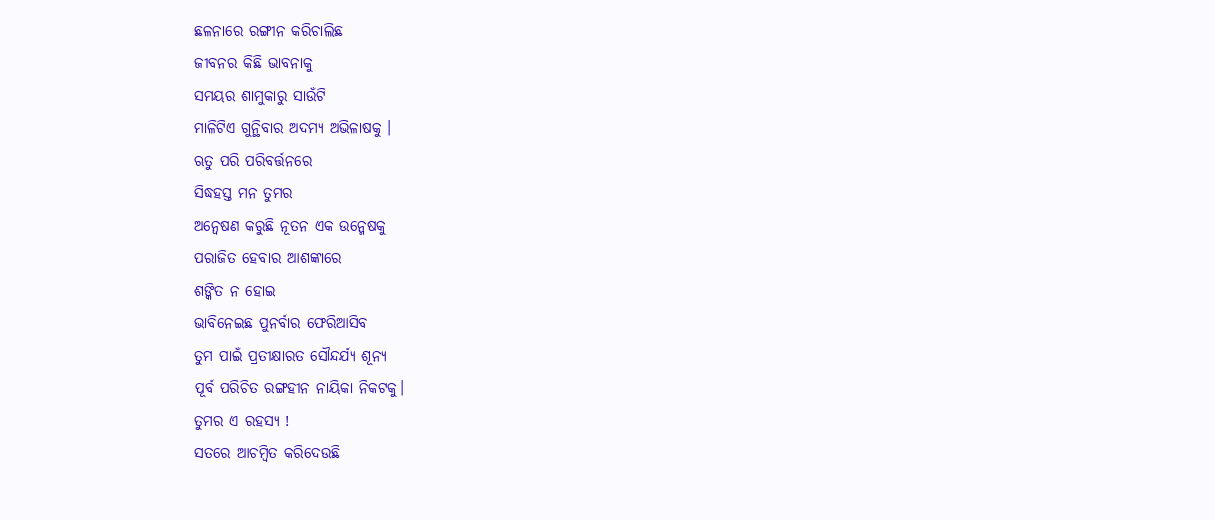ଛଳନାରେ ରଙ୍ଗୀନ କରିଚାଲିଛ
ଜୀବନର କିଛି ଭାବନାକୁ
ସମୟର ଶାମୁକାରୁ ସାଉଁଟି
ମାଳିଟିଏ ଗୁନ୍ଥିବାର ଅଦମ୍ୟ ଅଭିଳାଷକୁ ।
ଋତୁ ପରି ପରିବର୍ତ୍ତନରେ
ସିଦ୍ଧହସ୍ତ ମନ ତୁମର
ଅନ୍ୱେଷଣ କରୁଛି ନୂତନ ଏକ ଉନ୍ମେଷକୁ
ପରାଜିତ ହେବାର ଆଶଙ୍କାରେ
ଶଙ୍କିତ ନ ହୋଇ
ଭାବିନେଇଛ ପୁନର୍ବାର ଫେରିଆସିବ
ତୁମ ପାଇଁ ପ୍ରତୀକ୍ଷାରତ ସୌନ୍ଦର୍ଯ୍ୟ ଶୂନ୍ୟ
ପୂର୍ବ ପରିଚିତ ରଙ୍ଗହୀନ ନାୟିକା ନିକଟକୁ।
ତୁମର ଏ ରହସ୍ୟ !
ସତରେ ଆଚମ୍ବିତ କରିଦେଉଛି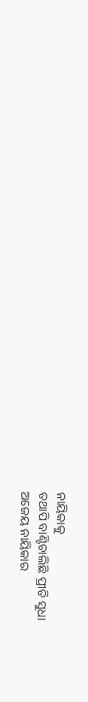ନାୟିକାକୁ
ତଥାପି ବାଣ୍ଟିଚାଲିଛି ପ୍ରୀତି ସୁଧା
ଅଜେୟ ନାୟିକାର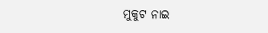ମୁକୁଟ ନାଇ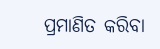ପ୍ରମାଣିତ କରିବା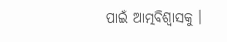ପାଇଁ ଆତ୍ମବିଶ୍ୱାସକୁ ।